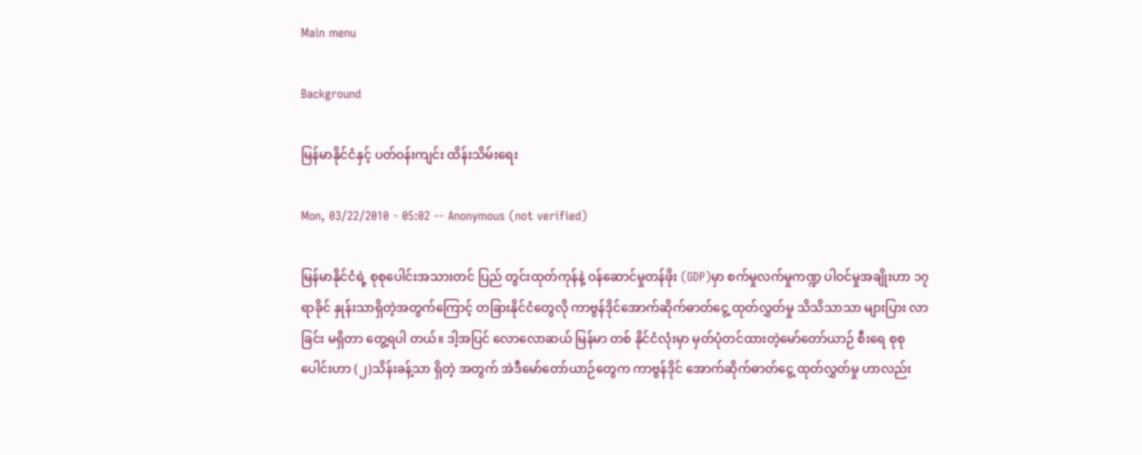Main menu

Background

မြန်မာနိုင်ငံနှင့် ပတ်ဝန်းကျင်း ထိန်းသိမ်းရေး

Mon, 03/22/2010 - 05:02 -- Anonymous (not verified)

မြန်မာနိုင်ငံရဲ့ စုစုပေါင်းအသားတင် ပြည် တွင်းထုတ်ကုန်နဲ့ ဝန်ဆောင်မှုတန်ဖိုး (GDP)မှာ စက်မှုလက်မှုကဏ္ဍ ပါဝင်မှုအချိုးဟာ ၁၇ ရာခိုင် နှုန်းသာရှိတဲ့အတွက်ကြောင့် တခြားနိုင်ငံတွေလို ကာဗွန်ဒိုင်အောက်ဆိုက်ဓာတ်ငွေ့ ထုတ်လွှတ်မှု သိသိသာသာ များပြား လာခြင်း မရှိတာ တွေ့ရပါ တယ်။ ဒါ့အပြင် လောလောဆယ် မြန်မာ တစ် နိုင်ငံလုံးမှာ မှတ်ပုံတင်ထားတဲ့မော်တော်ယာဉ် စီးရေ စုစုပေါင်းဟာ (၂)သိန်းခန့်သာ ရှိတဲ့ အတွက် အဲဒီမော်တော်ယာဉ်တွေက ကာဗွန်ဒိုင် အောက်ဆိုက်ဓာတ်ငွေ့ ထုတ်လွှတ်မှု ဟာလည်း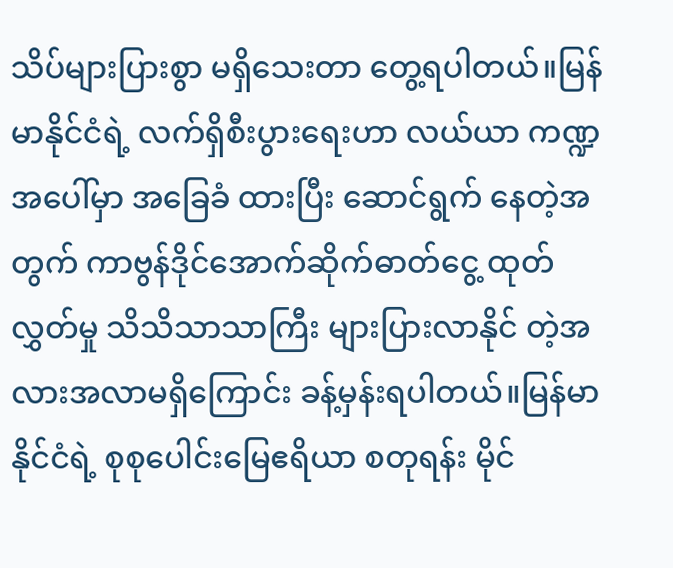သိပ်များပြားစွာ မရှိသေးတာ တွေ့ရပါတယ်။မြန်မာနိုင်ငံရဲ့ လက်ရှိစီးပွားရေးဟာ လယ်ယာ ကဏ္ဍအပေါ်မှာ အခြေခံ ထားပြီး ဆောင်ရွက် နေတဲ့အတွက် ကာဗွန်ဒိုင်အောက်ဆိုက်ဓာတ်ငွေ့ ထုတ်လွှတ်မှု သိသိသာသာကြီး များပြားလာနိုင် တဲ့အလားအလာမရှိကြောင်း ခန့်မှန်းရပါတယ်။မြန်မာနိုင်ငံရဲ့ စုစုပေါင်းမြေဧရိယာ စတုရန်း မိုင်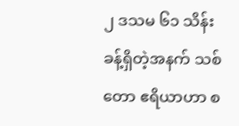၂ ဒသမ ၆၁ သိန်းခန့်ရှိတဲ့အနက် သစ်တော ဧရိယာဟာ စ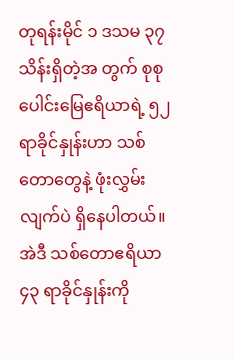တုရန်းမိုင် ၁ ဒသမ ၃၇ သိန်းရှိတဲ့အ တွက် စုစုပေါင်းမြေဧရိယာရဲ့ ၅၂ ရာခိုင်နှုန်းဟာ သစ်တောတွေနဲ့ ဖုံးလွှမ်းလျက်ပဲ ရှိနေပါတယ်။အဲဒီ သစ်တောဧရိယာ ၄၃ ရာခိုင်နှုန်းကို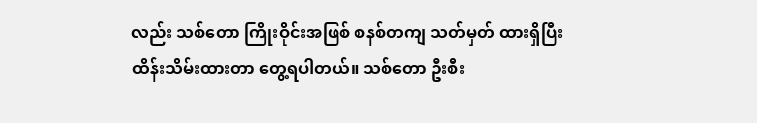လည်း သစ်တော ကြိုးဝိုင်းအဖြစ် စနစ်တကျ သတ်မှတ် ထားရှိပြီး ထိန်းသိမ်းထားတာ တွေ့ရပါတယ်။ သစ်တော ဦးစီး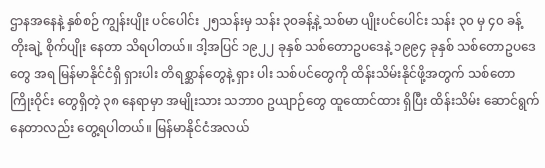ဌာနအနေနဲ့ နှစ်စဉ် ကျွန်းပျိုး ပင်ပေါင်း ၂၅သန်းမှ သန်း ၃၀ခန့်နဲ့ သစ်မာ ပျိုးပင်ပေါင်း သန်း ၃၀ မှ ၄၀ ခန့် တိုးချဲ့ စိုက်ပျိုး နေတာ သိရပါတယ်။ ဒါ့အပြင် ၁၉၂၂ ခုနှစ် သစ်တောဥပဒေနဲ့ ၁၉၉၄ ခုနှစ် သစ်တောဥပဒေတွေ အရ မြန်မာနိုင်ငံရှိ ရှားပါး တိရစ္ဆာန်တွေနဲ့ ရှား ပါး သစ်ပင်တွေကို ထိန်းသိမ်းနိုင်ဖို့အတွက် သစ်တော ကြိုးဝိုင်း တွေရှိတဲ့ ၃၈ နေရာမှာ အမျိုးသား သဘာ၀ ဥယျာဉ်တွေ ထူထောင်ထား ရှိပြီး ထိန်းသိမ်း ဆောင်ရွက်နေတာလည်း တွေ့ရပါတယ်။ မြန်မာနိုင်ငံအလယ်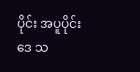ပိုင်း အပူပိုင်းဒေ သ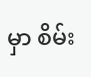မှာ စိမ်း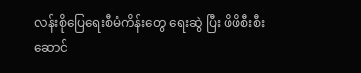လန်းစိုပြေရေးစီမံကိန်းတွေ ရေးဆွဲ ပြီး ဖိဖိစီးစီးဆောင်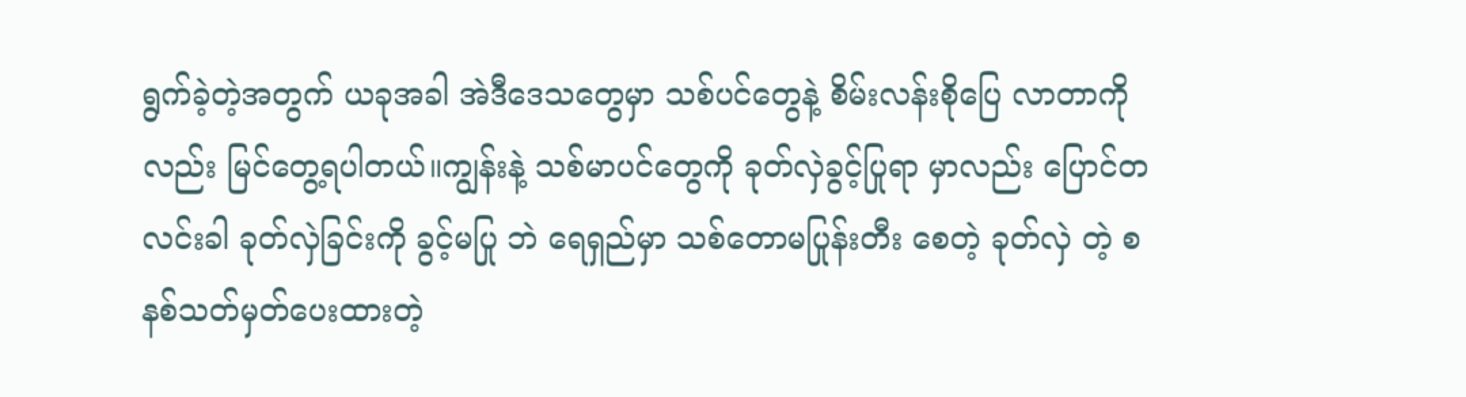ရွက်ခဲ့တဲ့အတွက် ယခုအခါ အဲဒီဒေသတွေမှာ သစ်ပင်တွေနဲ့ စိမ်းလန်းစိုပြေ လာတာကိုလည်း မြင်တွေ့ရပါတယ်။ကျွန်းနဲ့ သစ်မာပင်တွေကို ခုတ်လှဲခွင့်ပြုရာ မှာလည်း ပြောင်တလင်းခါ ခုတ်လှဲခြင်းကို ခွင့်မပြု ဘဲ ရေရှည်မှာ သစ်တောမပြုန်းတီး စေတဲ့ ခုတ်လှဲ တဲ့ စနစ်သတ်မှတ်ပေးထားတဲ့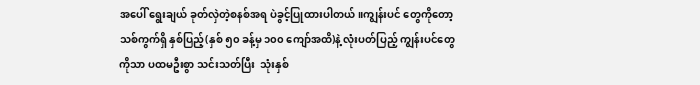အပေါ် ရွေးချယ် ခုတ်လှဲတဲ့စနစ်အရ ပဲခွင့်ပြုထားပါတယ်။ကျွန်းပင် တွေကိုတော့ သစ်ကွက်ရှိ နှစ်ပြည့်(နှစ် ၅၀ ခန့်မှ ၁၀၀ ကျော်အထိ)နဲ့ လုံးပတ်ပြည့် ကျွန်းပင်တွေ ကိုသာ ပထမဦးစွာ သင်းသတ်ပြီး  သုံးနှစ်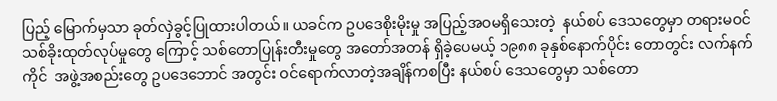ပြည့် မြောက်မှသာ ခုတ်လှဲခွင့်ပြုထားပါတယ်။ ယခင်က ဥပဒေစိုးမိုးမှု အပြည့်အဝမရှိသေးတဲ့  နယ်စပ် ဒေသတွေမှာ တရားမဝင် သစ်ခိုးထုတ်လုပ်မှုတွေ ကြောင့် သစ်တောပြုန်းတီးမှုတွေ အတော်အတန် ရှိခဲ့ပေမယ့် ၁၉၈၈ ခုနှစ်နောက်ပိုင်း တောတွင်း လက်နက်ကိုင်  အဖွဲ့အစည်းတွေ ဥပဒေဘောင် အတွင်း ဝင်ရောက်လာတဲ့အချိန်ကစပြီး နယ်စပ် ဒေသတွေမှာ သစ်တော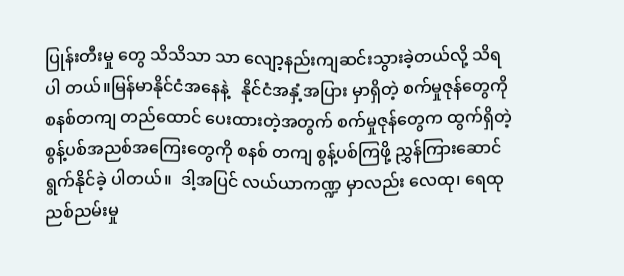ပြုန်းတီးမှု တွေ သိသိသာ သာ လျော့နည်းကျဆင်းသွားခဲ့တယ်လို့ သိရပါ တယ်။မြန်မာနိုင်ငံအနေနဲ့   နိုင်ငံအနှံ့အပြား မှာရှိတဲ့ စက်မှုဇုန်တွေကို စနစ်တကျ တည်ထောင် ပေးထားတဲ့အတွက် စက်မှုဇုန်တွေက ထွက်ရှိတဲ့ စွန့်ပစ်အညစ်အကြေးတွေကို စနစ် တကျ စွန့်ပစ်ကြဖို့ ညွှန်ကြားဆောင်ရွက်နိုင်ခဲ့ ပါတယ်။  ဒါ့အပြင် လယ်ယာကဏ္ဍ မှာလည်း လေထု၊ ရေထုညစ်ညမ်းမှု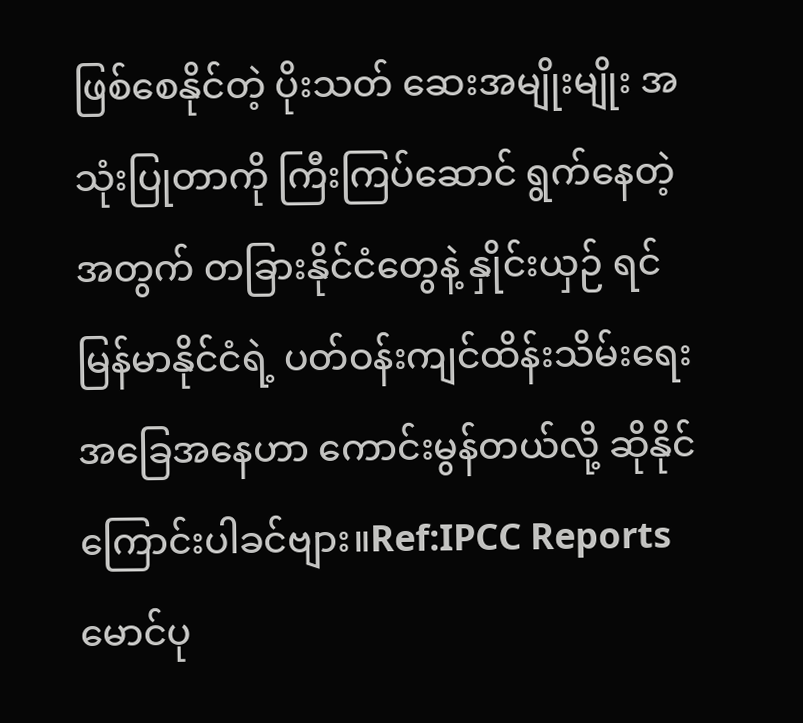ဖြစ်စေနိုင်တဲ့ ပိုးသတ် ဆေးအမျိုးမျိုး အသုံးပြုတာကို ကြီးကြပ်ဆောင် ရွက်နေတဲ့အတွက် တခြားနိုင်ငံတွေနဲ့ နှိုင်းယှဉ် ရင် မြန်မာနိုင်ငံရဲ့ ပတ်ဝန်းကျင်ထိန်းသိမ်းရေး အခြေအနေဟာ ကောင်းမွန်တယ်လို့ ဆိုနိုင် ကြောင်းပါခင်ဗျား။Ref:IPCC Reportsမောင်ပု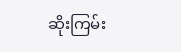ဆိုးကြမ်း